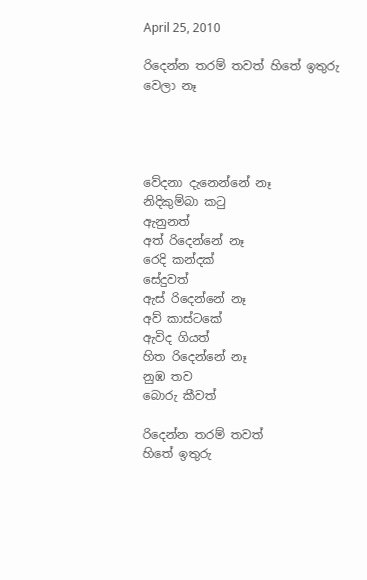April 25, 2010

රිදෙන්න තරම් තවත් හිතේ ඉතුරු වෙලා නෑ




වේදනා දැනෙන්නේ නෑ
නිදිකුම්බා කටු
ඇනුනත්
අත් රිදෙන්නේ නෑ
රෙදි කන්දක්
සේදුවත්
ඇස් රිදෙන්නේ නෑ
අව් කාස්ටකේ
ඇවිද ගියත්
හිත රිදෙන්නේ නෑ
නුඹ තව
බොරු කීවත්

රිදෙන්න තරම් තවත්
හිතේ ඉතුරු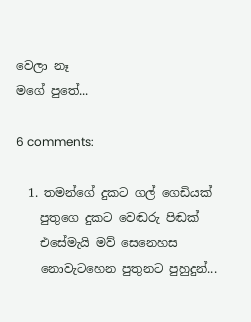වෙලා නෑ
මගේ පුතේ...

6 comments:

  1. තමන්ගේ දුකට ගල් ගෙඩියක්
    පුතුගෙ දුකට වෙඬරු පිඬක්
    එසේමැයි මව් සෙනෙහස
    නොවැටහෙන පුතුනට පුහුදුන්...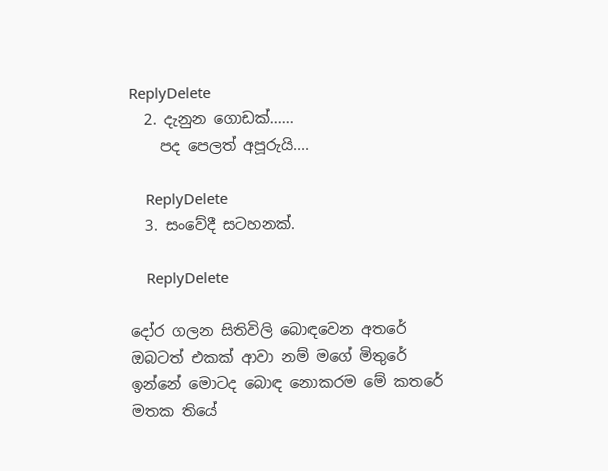ReplyDelete
  2. දැනුන ගොඩක්......
    පද පෙලත් අපූරුයි....

    ReplyDelete
  3. සංවේදී සටහනක්.

    ReplyDelete

දෝර ගලන සිතිවිලි බොඳවෙන අතරේ
ඔබටත් එකක් ආවා නම් මගේ මිතුරේ
ඉන්නේ මොටද බොඳ නොකරම මේ කතරේ
මතක තියේ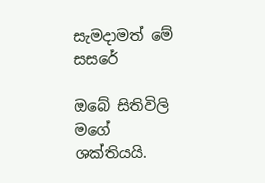සැමදාමත් මේ සසරේ

ඔබේ සිතිවිලි මගේ ශක්තියයි.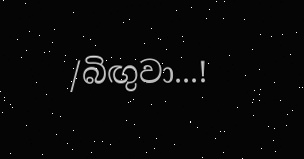/බිඟුවා...!